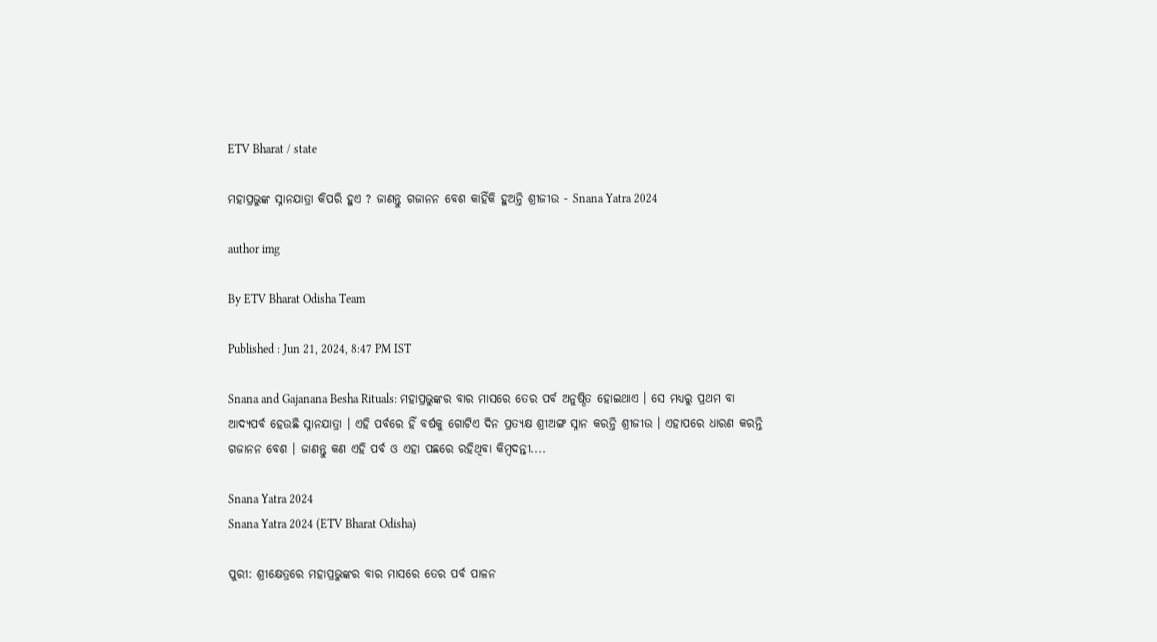ETV Bharat / state

ମହାପ୍ରଭୁଙ୍କ ସ୍ନାନଯାତ୍ରା କିପରି ହୁଏ ? ଜାଣନ୍ତୁ ଗଜାନନ ବେଶ କାହିଁକି ହୁଅନ୍ତି ଶ୍ରୀଜୀଉ - Snana Yatra 2024

author img

By ETV Bharat Odisha Team

Published : Jun 21, 2024, 8:47 PM IST

Snana and Gajanana Besha Rituals: ମହାପ୍ରଭୁଙ୍କର ବାର ମାସରେ ତେର ପର୍ବ ଅନୁଷ୍ଠିତ ହୋଇଥାଏ । ସେ ମଧ୍ୟରୁ ପ୍ରଥମ ବା ଆଦ୍ୟପର୍ବ ହେଉଛି ସ୍ନାନଯାତ୍ରା । ଏହି ପର୍ବରେ ହିଁ ବର୍ଷକୁ ଗୋଟିଏ ଦିନ ପ୍ରତ୍ୟକ୍ଷ ଶ୍ରୀଅଙ୍ଗ ସ୍ନାନ କରନ୍ତି ଶ୍ରୀଜୀଉ । ଏହାପରେ ଧାରଣ କରନ୍ତି ଗଜାନନ ବେଶ । ଜାଣନ୍ତୁ କଣ ଏହି ପର୍ବ ଓ ଏହା ପଛରେ ରହିଥିବା କିମ୍ବଦନ୍ତୀ....

Snana Yatra 2024
Snana Yatra 2024 (ETV Bharat Odisha)

ପୁରୀ: ଶ୍ରୀକ୍ଷେତ୍ରରେ ମହାପ୍ରଭୁଙ୍କର ବାର ମାସରେ ତେର ପର୍ବ ପାଳନ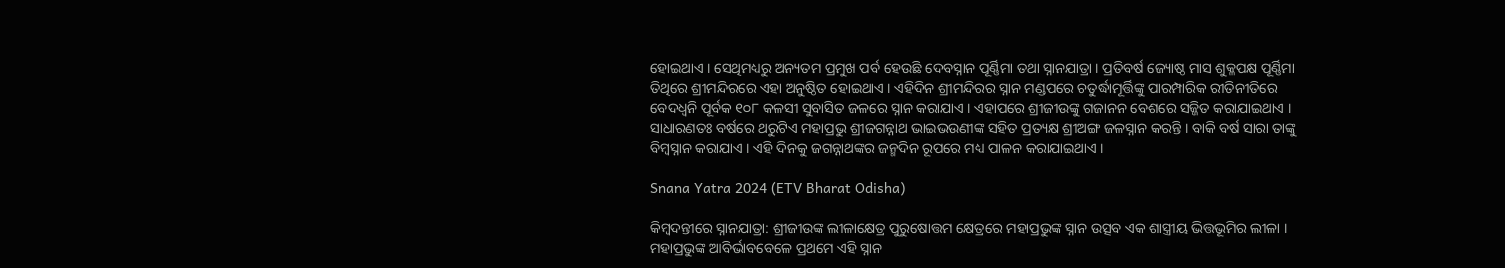ହୋଇଥାଏ । ସେଥିମଧ୍ୟରୁ ଅନ୍ୟତମ ପ୍ରମୁଖ ପର୍ବ ହେଉଛି ଦେବସ୍ନାନ ପୂର୍ଣ୍ଣିମା ତଥା ସ୍ନାନଯାତ୍ରା । ପ୍ରତିବର୍ଷ ଜ୍ୟୋଷ୍ଠ ମାସ ଶୁକ୍ଳପକ୍ଷ ପୂର୍ଣ୍ଣିମା ତିଥିରେ ଶ୍ରୀମନ୍ଦିରରେ ଏହା ଅନୁଷ୍ଠିତ ହୋଇଥାଏ । ଏହିଦିନ ଶ୍ରୀମନ୍ଦିରର ସ୍ନାନ ମଣ୍ଡପରେ ଚତୁର୍ଦ୍ଧାମୂର୍ତ୍ତିଙ୍କୁ ପାରମ୍ପାରିକ ରୀତିନୀତିରେ ବେଦଧ୍ବନି ପୂର୍ବକ ୧୦୮ କଳସୀ ସୁବାସିତ ଜଳରେ ସ୍ନାନ କରାଯାଏ । ଏହାପରେ ଶ୍ରୀଜୀଉଙ୍କୁ ଗଜାନନ ବେଶରେ ସଜ୍ଜିତ କରାଯାଇଥାଏ । ସାଧାରଣତଃ ବର୍ଷରେ ଥରୁଟିଏ ମହାପ୍ରଭୁ ଶ୍ରୀଜଗନ୍ନାଥ ଭାଇଭଉଣୀଙ୍କ ସହିତ ପ୍ରତ୍ୟକ୍ଷ ଶ୍ରୀଅଙ୍ଗ ଜଳସ୍ନାନ କରନ୍ତି । ବାକି ବର୍ଷ ସାରା ତାଙ୍କୁ ବିମ୍ବସ୍ନାନ କରାଯାଏ । ଏହି ଦିନକୁ ଜଗନ୍ନାଥଙ୍କର ଜନ୍ମଦିନ ରୂପରେ ମଧ୍ୟ ପାଳନ କରାଯାଇଥାଏ ।

Snana Yatra 2024 (ETV Bharat Odisha)

କିମ୍ବଦନ୍ତୀରେ ସ୍ନାନଯାତ୍ରା: ଶ୍ରୀଜୀଉଙ୍କ ଲୀଳାକ୍ଷେତ୍ର ପୁରୁଷୋତ୍ତମ କ୍ଷେତ୍ରରେ ମହାପ୍ରଭୁଙ୍କ ସ୍ନାନ ଉତ୍ସବ ଏକ ଶାସ୍ତ୍ରୀୟ ଭିତ୍ତଭୂମିର ଲୀଳା । ମହାପ୍ରଭୁଙ୍କ ଆବିର୍ଭାବବେଳେ ପ୍ରଥମେ ଏହି ସ୍ନାନ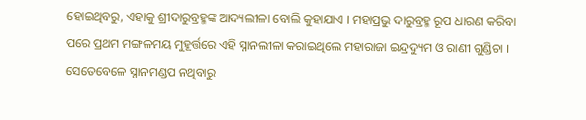ହୋଇଥିବରୁ, ଏହାକୁ ଶ୍ରୀଦାରୁବ୍ରହ୍ମଙ୍କ ଆଦ୍ୟଲୀଳା ବୋଲି କୁହାଯାଏ । ମହାପ୍ରଭୁ ଦାରୁବ୍ରହ୍ମ ରୂପ ଧାରଣ କରିବା ପରେ ପ୍ରଥମ ମଙ୍ଗଳମୟ ମୁହୂର୍ତ୍ତରେ ଏହି ସ୍ନାନଲୀଳା କରାଇଥିଲେ ମହାରାଜା ଇନ୍ଦ୍ରଦ୍ୟୁମ ଓ ରାଣୀ ଗୁଣ୍ଡିଚା । ସେତେବେଳେ ସ୍ନାନମଣ୍ଡପ ନଥିବାରୁ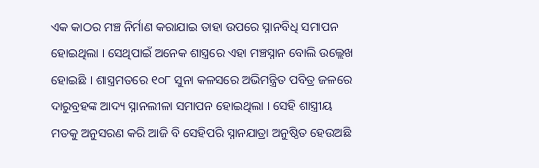ଏକ କାଠର ମଞ୍ଚ ନିର୍ମାଣ କରାଯାଇ ତାହା ଉପରେ ସ୍ନାନବିଧି ସମାପନ ହୋଇଥିଲା । ସେଥିପାଇଁ ଅନେକ ଶାସ୍ତ୍ରରେ ଏହା ମଞ୍ଚସ୍ନାନ ବୋଲି ଉଲ୍ଲେଖ ହୋଇଛି । ଶାସ୍ତ୍ରମତରେ ୧୦୮ ସୁନା କଳସରେ ଅଭିମନ୍ତ୍ରିତ ପବିତ୍ର ଜଳରେ ଦାରୁବ୍ରହଙ୍କ ଆଦ୍ୟ ସ୍ନାନଲୀଳା ସମାପନ ହୋଇଥିଲା । ସେହି ଶାସ୍ତ୍ରୀୟ ମତକୁ ଅନୁସରଣ କରି ଆଜି ବି ସେହିପରି ସ୍ନାନଯାତ୍ରା ଅନୁଷ୍ଠିତ ହେଉଅଛି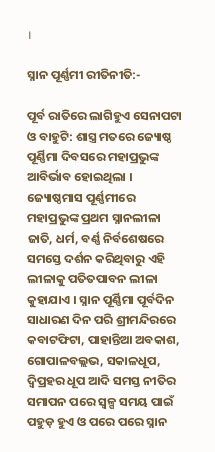।

ସ୍ନାନ ପୂର୍ଣ୍ଣମୀ ରୀତିନୀତି:-

ପୂର୍ବ ରାତିରେ ଲାଗିହୁଏ ସେନାପଟା ଓ ବାହୁଟି: ଶାସ୍ତ୍ର ମତରେ ଜ୍ୟୋଷ୍ଠ ପୂର୍ଣ୍ଣିମା ଦିବସରେ ମହାପ୍ରଭୁଙ୍କ ଆବିର୍ଭାବ ହୋଇଥିଲା । ଜ୍ୟୋଷ୍ଠମାସ ପୂର୍ଣ୍ଣମୀରେ ମହାପ୍ରଭୁଙ୍କ ପ୍ରଥମ ସ୍ନାନଲୀଳା ଜାତି, ଧର୍ମ, ବର୍ଣ୍ଣ ନିର୍ବଶେଷରେ ସମସ୍ତେ ଦର୍ଶନ କରିଥିବାରୁ ଏହି ଲୀଳାକୁ ପତିତପାବନ ଲୀଳା କୁହାଯାଏ । ସ୍ନାନ ପୂର୍ଣ୍ଣିମା ପୂର୍ବଦିନ ସାଧାରଣ ଦିନ ପରି ଶ୍ରୀମନ୍ଦିରରେ କବାଟଫିଟା, ପାହାନ୍ତିଆ ଅବକାଶ, ଗୋପାଳବଲ୍ଲଭ, ସକାଳଧୂପ, ଦ୍ବିପ୍ରହର ଧୂପ ଆଦି ସମସ୍ତ ନୀତିର ସମାପନ ପରେ ସ୍ବଳ୍ପ ସମୟ ପାଇଁ ପହୁଡ଼ ହୁଏ ଓ ପରେ ପରେ ସ୍ନାନ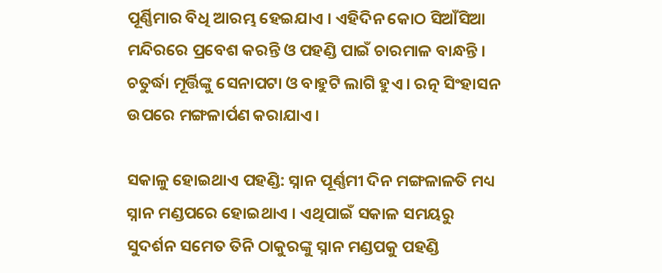ପୂର୍ଣ୍ଣିମାର ବିଧି ଆରମ୍ଭ ହେଇଯାଏ । ଏହିଦିନ କୋଠ ସିଆଁସିଆ ମନ୍ଦିରରେ ପ୍ରବେଶ କରନ୍ତି ଓ ପହଣ୍ଡି ପାଇଁ ଚାରମାଳ ବାନ୍ଧନ୍ତି । ଚତୁର୍ଦ୍ଧା ମୂର୍ତ୍ତିଙ୍କୁ ସେନାପଟା ଓ ବାହୁଟି ଲାଗି ହୁଏ । ରତ୍ନ ସିଂହାସନ ଉପରେ ମଙ୍ଗଳାର୍ପଣ କରାଯାଏ ।

ସକାଳୁ ହୋଇଥାଏ ପହଣ୍ଡି: ସ୍ନାନ ପୂର୍ଣ୍ଣମୀ ଦିନ ମଙ୍ଗଳାଳତି ମଧ୍ୟ ସ୍ନାନ ମଣ୍ଡପରେ ହୋଇଥାଏ । ଏଥିପାଇଁ ସକାଳ ସମୟରୁ ସୁଦର୍ଶନ ସମେତ ତିନି ଠାକୁରଙ୍କୁ ସ୍ନାନ ମଣ୍ଡପକୁ ପହଣ୍ଡି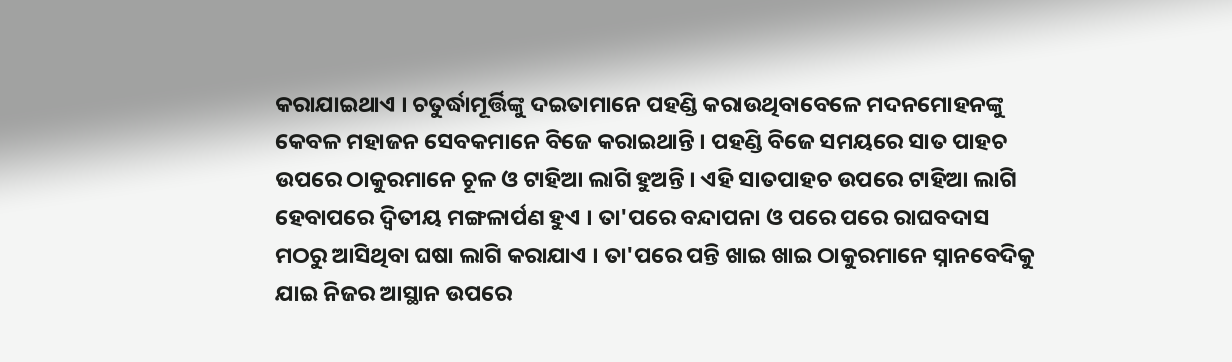କରାଯାଇଥାଏ । ଚତୁର୍ଦ୍ଧାମୂର୍ତ୍ତିଙ୍କୁ ଦଇତାମାନେ ପହଣ୍ଡି କରାଉଥିବାବେଳେ ମଦନମୋହନଙ୍କୁ କେବଳ ମହାଜନ ସେବକମାନେ ବିଜେ କରାଇଥାନ୍ତି । ପହଣ୍ଡି ବିଜେ ସମୟରେ ସାତ ପାହଚ ଉପରେ ଠାକୁରମାନେ ଚୂଳ ଓ ଟାହିଆ ଲାଗି ହୁଅନ୍ତି । ଏହି ସାତପାହଚ ଉପରେ ଟାହିଆ ଲାଗି ହେବାପରେ ଦ୍ବିତୀୟ ମଙ୍ଗଳାର୍ପଣ ହୁଏ । ତା'ପରେ ବନ୍ଦାପନା ଓ ପରେ ପରେ ରାଘବଦାସ ମଠରୁ ଆସିଥିବା ଘଷା ଲାଗି କରାଯାଏ । ତା'ପରେ ପନ୍ତି ଖାଇ ଖାଇ ଠାକୁରମାନେ ସ୍ନାନବେଦିକୁ ଯାଇ ନିଜର ଆସ୍ଥାନ ଉପରେ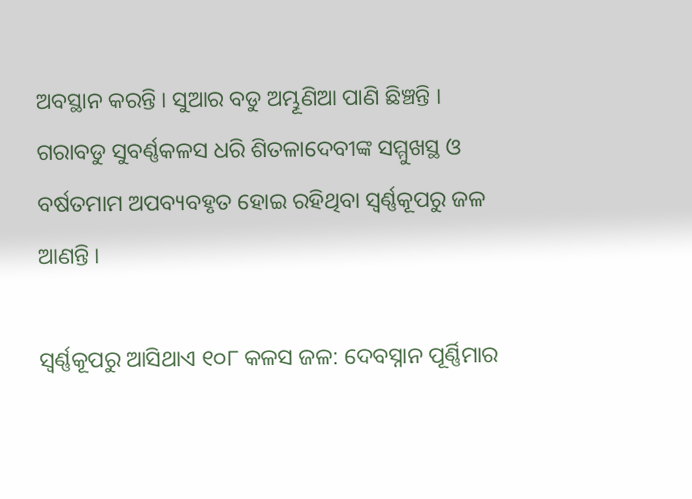ଅବସ୍ଥାନ କରନ୍ତି । ସୁଆର ବଡୁ ଅମ୍ଭୂଣିଆ ପାଣି ଛିଞ୍ଚନ୍ତି । ଗରାବଡୁ ସୁବର୍ଣ୍ଣକଳସ ଧରି ଶିତଳାଦେବୀଙ୍କ ସମ୍ମୁଖସ୍ଥ ଓ ବର୍ଷତମାମ ଅପବ୍ୟବହୃତ ହୋଇ ରହିଥିବା ସ୍ବର୍ଣ୍ଣକୂପରୁ ଜଳ ଆଣନ୍ତି ।

ସ୍ବର୍ଣ୍ଣକୂପରୁ ଆସିଥାଏ ୧୦୮ କଳସ ଜଳ: ଦେବସ୍ନାନ ପୂର୍ଣ୍ଣିମାର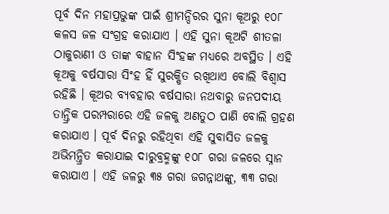ପୂର୍ବ ଦିନ ମହାପ୍ରଭୁଙ୍କ ପାଇଁ ଶ୍ରୀମନ୍ଦିରର ସୁନା କୂଅରୁ ୧୦୮ କଳସ ଜଳ ସଂଗ୍ରହ କରାଯାଏ । ଏହି ସୁନା କୂଅଟି ଶୀତଳା ଠାକୁରାଣୀ ଓ ତାଙ୍କ ବାହାନ ସିଂହଙ୍କ ମଧ୍ୟରେ ଅବସ୍ଥିତ । ଏହି କୂଅକୁ ବର୍ଷସାରା ସିଂହ ହିଁ ସୁରକ୍ଷିତ ରଖିଥାଏ ବୋଲି ବିଶ୍ବାସ ରହିଛି । କୂଅର ବ୍ୟବହାର ବର୍ଷସାରା ନଥବାରୁ ଜନପଦୀୟ ତାନ୍ତ୍ରିକ ପରମ୍ପରାରେ ଏହି ଜଳକୁ ଅଣତୁଠ ପାଣି ବୋଲି ଗ୍ରହଣ କରାଯାଏ । ପୂର୍ବ ଦିନରୁ ରହିଥିବା ଏହି ସୁବାସିତ ଜଳକୁ ଅଭିମନ୍ତ୍ରିତ କରାଯାଇ ଦାରୁବ୍ରହ୍ମଙ୍କୁ ୧୦୮ ଗରା ଜଳରେ ସ୍ନାନ କରାଯାଏ । ଏହି ଜଳରୁ ୩୫ ଗରା ଜଗନ୍ନାଥଙ୍କୁ, ୩୩ ଗରା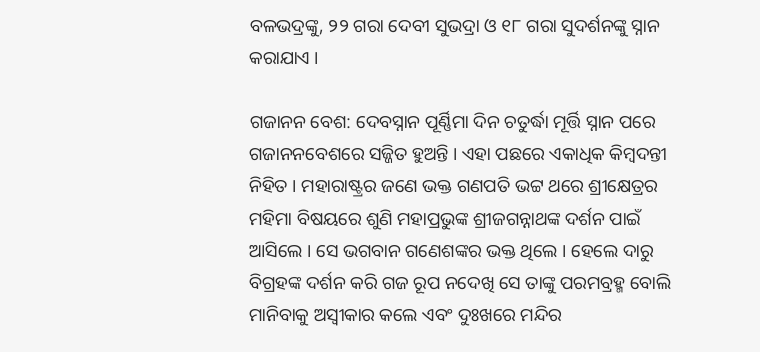ବଳଭଦ୍ରଙ୍କୁ, ୨୨ ଗରା ଦେବୀ ସୁଭଦ୍ରା ଓ ୧୮ ଗରା ସୁଦର୍ଶନଙ୍କୁ ସ୍ନାନ କରାଯାଏ ।

ଗଜାନନ ବେଶ: ଦେବସ୍ନାନ ପୂର୍ଣ୍ଣିମା ଦିନ ଚତୁର୍ଦ୍ଧା ମୂର୍ତ୍ତି ସ୍ନାନ ପରେ ଗଜାନନବେଶରେ ସଜ୍ଜିତ ହୁଅନ୍ତି । ଏହା ପଛରେ ଏକାଧିକ କିମ୍ବଦନ୍ତୀ ନିହିତ । ମହାରାଷ୍ଟ୍ରର ଜଣେ ଭକ୍ତ ଗଣପତି ଭଟ୍ଟ ଥରେ ଶ୍ରୀକ୍ଷେତ୍ରର ମହିମା ବିଷୟରେ ଶୁଣି ମହାପ୍ରଭୁଙ୍କ ଶ୍ରୀଜଗନ୍ନାଥଙ୍କ ଦର୍ଶନ ପାଇଁ ଆସିଲେ । ସେ ଭଗବାନ ଗଣେଶଙ୍କର ଭକ୍ତ ଥିଲେ । ହେଲେ ଦାରୁ ବିଗ୍ରହଙ୍କ ଦର୍ଶନ କରି ଗଜ ରୂପ ନଦେଖି ସେ ତାଙ୍କୁ ପରମବ୍ରହ୍ମ ବୋଲି ମାନିବାକୁ ଅସ୍ବୀକାର କଲେ ଏବଂ ଦୁଃଖରେ ମନ୍ଦିର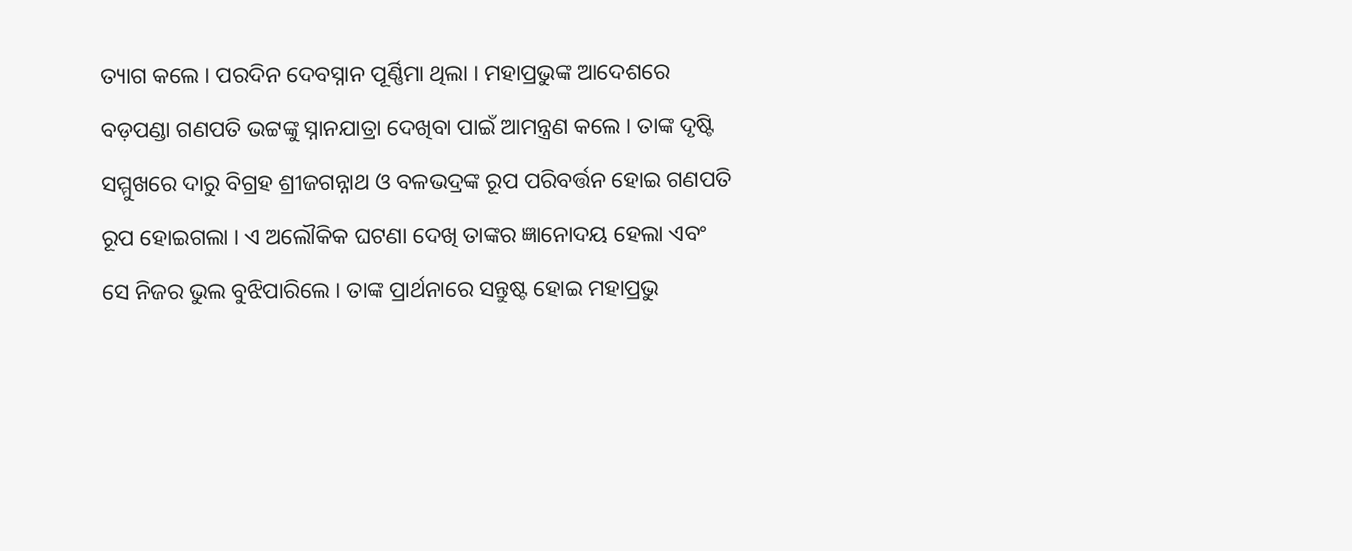ତ୍ୟାଗ କଲେ । ପରଦିନ ଦେବସ୍ନାନ ପୂର୍ଣ୍ଣିମା ଥିଲା । ମହାପ୍ରଭୁଙ୍କ ଆଦେଶରେ ବଡ଼ପଣ୍ଡା ଗଣପତି ଭଟ୍ଟଙ୍କୁ ସ୍ନାନଯାତ୍ରା ଦେଖିବା ପାଇଁ ଆମନ୍ତ୍ରଣ କଲେ । ତାଙ୍କ ଦୃଷ୍ଟି ସମ୍ମୁଖରେ ଦାରୁ ବିଗ୍ରହ ଶ୍ରୀଜଗନ୍ନାଥ ଓ ବଳଭଦ୍ରଙ୍କ ରୂପ ପରିବର୍ତ୍ତନ ହୋଇ ଗଣପତି ରୂପ ହୋଇଗଲା । ଏ ଅଲୌକିକ ଘଟଣା ଦେଖି ତାଙ୍କର ଜ୍ଞାନୋଦୟ ହେଲା ଏବଂ ସେ ନିଜର ଭୁଲ ବୁଝିପାରିଲେ । ତାଙ୍କ ପ୍ରାର୍ଥନାରେ ସନ୍ତୁଷ୍ଟ ହୋଇ ମହାପ୍ରଭୁ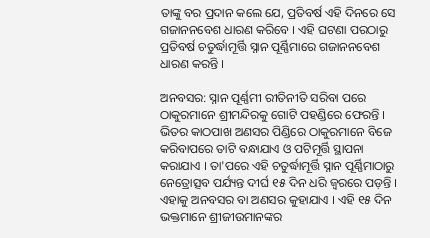ତାଙ୍କୁ ବର ପ୍ରଦାନ କଲେ ଯେ, ପ୍ରତିବର୍ଷ ଏହି ଦିନରେ ସେ ଗଜାନନବେଶ ଧାରଣ କରିବେ । ଏହି ଘଟଣା ପରଠାରୁ ପ୍ରତିବର୍ଷ ଚତୁର୍ଦ୍ଧାମୂର୍ତ୍ତି ସ୍ନାନ ପୂର୍ଣ୍ଣିମାରେ ଗଜାନନବେଶ ଧାରଣ କରନ୍ତି ।

ଅନବସର: ସ୍ନାନ ପୂର୍ଣ୍ଣମୀ ରୀତିନୀତି ସରିବା ପରେ ଠାକୁରମାନେ ଶ୍ରୀମନ୍ଦିରକୁ ଗୋଟି ପହଣ୍ଡିରେ ଫେରନ୍ତି । ଭିତର କାଠପାଖ ଅଣସର ପିଣ୍ଡିରେ ଠାକୁରମାନେ ବିଜେ କରିବାପରେ ତାଟି ବନ୍ଧାଯାଏ ଓ ପଟିମୂର୍ତ୍ତି ସ୍ଥାପନା କରାଯାଏ । ତା'ପରେ ଏହି ଚତୁର୍ଦ୍ଧାମୂର୍ତ୍ତି ସ୍ନାନ ପୂର୍ଣ୍ଣିମାଠାରୁ ନେତ୍ରୋତ୍ସବ ପର୍ଯ୍ୟନ୍ତ ଦୀର୍ଘ ୧୫ ଦିନ ଧରି ଜ୍ବରରେ ପଡ଼ନ୍ତି । ଏହାକୁ ଅନବସର ବା ଅଣସର କୁହାଯାଏ । ଏହି ୧୫ ଦିନ ଭକ୍ତମାନେ ଶ୍ରୀଜୀଉମାନଙ୍କର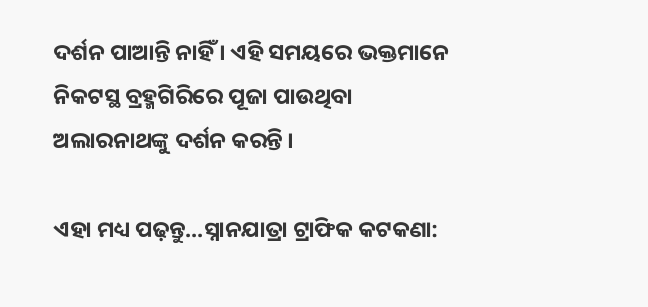ଦର୍ଶନ ପାଆନ୍ତି ନାହିଁ । ଏହି ସମୟରେ ଭକ୍ତମାନେ ନିକଟସ୍ଥ ବ୍ରହ୍ମଗିରିରେ ପୂଜା ପାଉଥିବା ଅଲାରନାଥଙ୍କୁ ଦର୍ଶନ କରନ୍ତି ।

ଏହା ମଧ୍ୟ ପଢ଼ନ୍ତୁ...ସ୍ନାନଯାତ୍ରା ଟ୍ରାଫିକ କଟକଣା: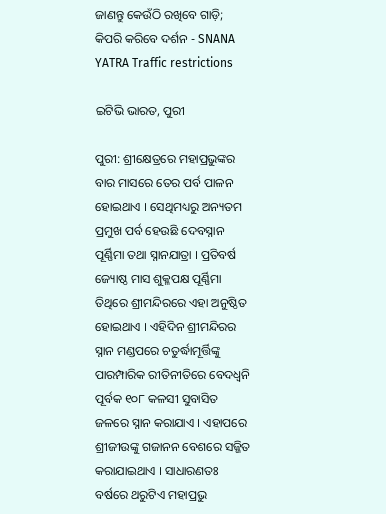ଜାଣନ୍ତୁ କେଉଁଠି ରଖିବେ ଗାଡ଼ି; କିପରି କରିବେ ଦର୍ଶନ - SNANA YATRA Traffic restrictions

ଇଟିଭି ଭାରତ, ପୁରୀ

ପୁରୀ: ଶ୍ରୀକ୍ଷେତ୍ରରେ ମହାପ୍ରଭୁଙ୍କର ବାର ମାସରେ ତେର ପର୍ବ ପାଳନ ହୋଇଥାଏ । ସେଥିମଧ୍ୟରୁ ଅନ୍ୟତମ ପ୍ରମୁଖ ପର୍ବ ହେଉଛି ଦେବସ୍ନାନ ପୂର୍ଣ୍ଣିମା ତଥା ସ୍ନାନଯାତ୍ରା । ପ୍ରତିବର୍ଷ ଜ୍ୟୋଷ୍ଠ ମାସ ଶୁକ୍ଳପକ୍ଷ ପୂର୍ଣ୍ଣିମା ତିଥିରେ ଶ୍ରୀମନ୍ଦିରରେ ଏହା ଅନୁଷ୍ଠିତ ହୋଇଥାଏ । ଏହିଦିନ ଶ୍ରୀମନ୍ଦିରର ସ୍ନାନ ମଣ୍ଡପରେ ଚତୁର୍ଦ୍ଧାମୂର୍ତ୍ତିଙ୍କୁ ପାରମ୍ପାରିକ ରୀତିନୀତିରେ ବେଦଧ୍ବନି ପୂର୍ବକ ୧୦୮ କଳସୀ ସୁବାସିତ ଜଳରେ ସ୍ନାନ କରାଯାଏ । ଏହାପରେ ଶ୍ରୀଜୀଉଙ୍କୁ ଗଜାନନ ବେଶରେ ସଜ୍ଜିତ କରାଯାଇଥାଏ । ସାଧାରଣତଃ ବର୍ଷରେ ଥରୁଟିଏ ମହାପ୍ରଭୁ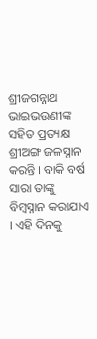ଶ୍ରୀଜଗନ୍ନାଥ ଭାଇଭଉଣୀଙ୍କ ସହିତ ପ୍ରତ୍ୟକ୍ଷ ଶ୍ରୀଅଙ୍ଗ ଜଳସ୍ନାନ କରନ୍ତି । ବାକି ବର୍ଷ ସାରା ତାଙ୍କୁ ବିମ୍ବସ୍ନାନ କରାଯାଏ । ଏହି ଦିନକୁ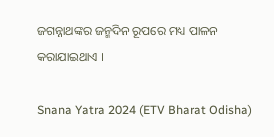ଜଗନ୍ନାଥଙ୍କର ଜନ୍ମଦିନ ରୂପରେ ମଧ୍ୟ ପାଳନ କରାଯାଇଥାଏ ।

Snana Yatra 2024 (ETV Bharat Odisha)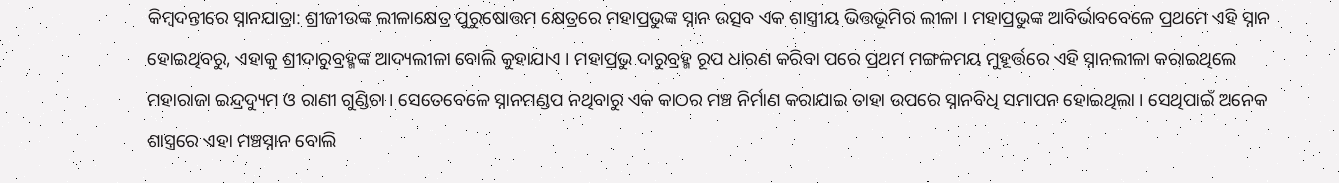କିମ୍ବଦନ୍ତୀରେ ସ୍ନାନଯାତ୍ରା: ଶ୍ରୀଜୀଉଙ୍କ ଲୀଳାକ୍ଷେତ୍ର ପୁରୁଷୋତ୍ତମ କ୍ଷେତ୍ରରେ ମହାପ୍ରଭୁଙ୍କ ସ୍ନାନ ଉତ୍ସବ ଏକ ଶାସ୍ତ୍ରୀୟ ଭିତ୍ତଭୂମିର ଲୀଳା । ମହାପ୍ରଭୁଙ୍କ ଆବିର୍ଭାବବେଳେ ପ୍ରଥମେ ଏହି ସ୍ନାନ ହୋଇଥିବରୁ, ଏହାକୁ ଶ୍ରୀଦାରୁବ୍ରହ୍ମଙ୍କ ଆଦ୍ୟଲୀଳା ବୋଲି କୁହାଯାଏ । ମହାପ୍ରଭୁ ଦାରୁବ୍ରହ୍ମ ରୂପ ଧାରଣ କରିବା ପରେ ପ୍ରଥମ ମଙ୍ଗଳମୟ ମୁହୂର୍ତ୍ତରେ ଏହି ସ୍ନାନଲୀଳା କରାଇଥିଲେ ମହାରାଜା ଇନ୍ଦ୍ରଦ୍ୟୁମ ଓ ରାଣୀ ଗୁଣ୍ଡିଚା । ସେତେବେଳେ ସ୍ନାନମଣ୍ଡପ ନଥିବାରୁ ଏକ କାଠର ମଞ୍ଚ ନିର୍ମାଣ କରାଯାଇ ତାହା ଉପରେ ସ୍ନାନବିଧି ସମାପନ ହୋଇଥିଲା । ସେଥିପାଇଁ ଅନେକ ଶାସ୍ତ୍ରରେ ଏହା ମଞ୍ଚସ୍ନାନ ବୋଲି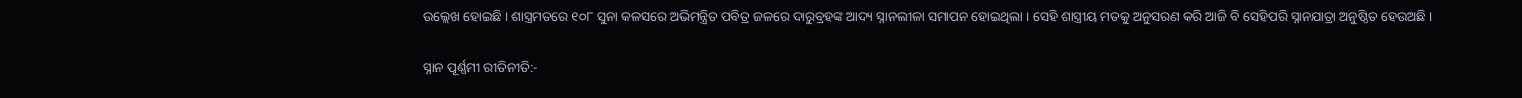ଉଲ୍ଲେଖ ହୋଇଛି । ଶାସ୍ତ୍ରମତରେ ୧୦୮ ସୁନା କଳସରେ ଅଭିମନ୍ତ୍ରିତ ପବିତ୍ର ଜଳରେ ଦାରୁବ୍ରହଙ୍କ ଆଦ୍ୟ ସ୍ନାନଲୀଳା ସମାପନ ହୋଇଥିଲା । ସେହି ଶାସ୍ତ୍ରୀୟ ମତକୁ ଅନୁସରଣ କରି ଆଜି ବି ସେହିପରି ସ୍ନାନଯାତ୍ରା ଅନୁଷ୍ଠିତ ହେଉଅଛି ।

ସ୍ନାନ ପୂର୍ଣ୍ଣମୀ ରୀତିନୀତି:-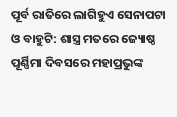ପୂର୍ବ ରାତିରେ ଲାଗିହୁଏ ସେନାପଟା ଓ ବାହୁଟି: ଶାସ୍ତ୍ର ମତରେ ଜ୍ୟୋଷ୍ଠ ପୂର୍ଣ୍ଣିମା ଦିବସରେ ମହାପ୍ରଭୁଙ୍କ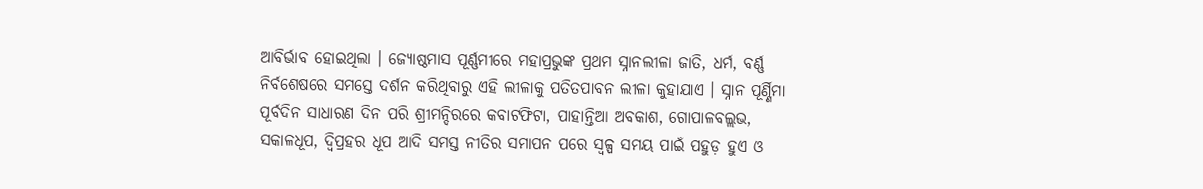ଆବିର୍ଭାବ ହୋଇଥିଲା । ଜ୍ୟୋଷ୍ଠମାସ ପୂର୍ଣ୍ଣମୀରେ ମହାପ୍ରଭୁଙ୍କ ପ୍ରଥମ ସ୍ନାନଲୀଳା ଜାତି, ଧର୍ମ, ବର୍ଣ୍ଣ ନିର୍ବଶେଷରେ ସମସ୍ତେ ଦର୍ଶନ କରିଥିବାରୁ ଏହି ଲୀଳାକୁ ପତିତପାବନ ଲୀଳା କୁହାଯାଏ । ସ୍ନାନ ପୂର୍ଣ୍ଣିମା ପୂର୍ବଦିନ ସାଧାରଣ ଦିନ ପରି ଶ୍ରୀମନ୍ଦିରରେ କବାଟଫିଟା, ପାହାନ୍ତିଆ ଅବକାଶ, ଗୋପାଳବଲ୍ଲଭ, ସକାଳଧୂପ, ଦ୍ବିପ୍ରହର ଧୂପ ଆଦି ସମସ୍ତ ନୀତିର ସମାପନ ପରେ ସ୍ବଳ୍ପ ସମୟ ପାଇଁ ପହୁଡ଼ ହୁଏ ଓ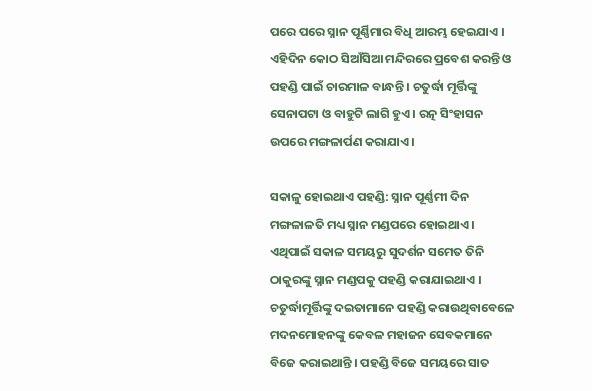ପରେ ପରେ ସ୍ନାନ ପୂର୍ଣ୍ଣିମାର ବିଧି ଆରମ୍ଭ ହେଇଯାଏ । ଏହିଦିନ କୋଠ ସିଆଁସିଆ ମନ୍ଦିରରେ ପ୍ରବେଶ କରନ୍ତି ଓ ପହଣ୍ଡି ପାଇଁ ଚାରମାଳ ବାନ୍ଧନ୍ତି । ଚତୁର୍ଦ୍ଧା ମୂର୍ତ୍ତିଙ୍କୁ ସେନାପଟା ଓ ବାହୁଟି ଲାଗି ହୁଏ । ରତ୍ନ ସିଂହାସନ ଉପରେ ମଙ୍ଗଳାର୍ପଣ କରାଯାଏ ।

ସକାଳୁ ହୋଇଥାଏ ପହଣ୍ଡି: ସ୍ନାନ ପୂର୍ଣ୍ଣମୀ ଦିନ ମଙ୍ଗଳାଳତି ମଧ୍ୟ ସ୍ନାନ ମଣ୍ଡପରେ ହୋଇଥାଏ । ଏଥିପାଇଁ ସକାଳ ସମୟରୁ ସୁଦର୍ଶନ ସମେତ ତିନି ଠାକୁରଙ୍କୁ ସ୍ନାନ ମଣ୍ଡପକୁ ପହଣ୍ଡି କରାଯାଇଥାଏ । ଚତୁର୍ଦ୍ଧାମୂର୍ତ୍ତିଙ୍କୁ ଦଇତାମାନେ ପହଣ୍ଡି କରାଉଥିବାବେଳେ ମଦନମୋହନଙ୍କୁ କେବଳ ମହାଜନ ସେବକମାନେ ବିଜେ କରାଇଥାନ୍ତି । ପହଣ୍ଡି ବିଜେ ସମୟରେ ସାତ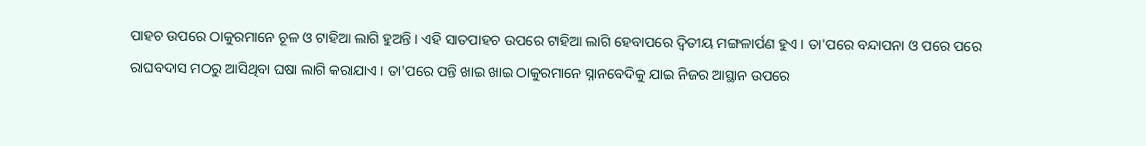ପାହଚ ଉପରେ ଠାକୁରମାନେ ଚୂଳ ଓ ଟାହିଆ ଲାଗି ହୁଅନ୍ତି । ଏହି ସାତପାହଚ ଉପରେ ଟାହିଆ ଲାଗି ହେବାପରେ ଦ୍ବିତୀୟ ମଙ୍ଗଳାର୍ପଣ ହୁଏ । ତା'ପରେ ବନ୍ଦାପନା ଓ ପରେ ପରେ ରାଘବଦାସ ମଠରୁ ଆସିଥିବା ଘଷା ଲାଗି କରାଯାଏ । ତା'ପରେ ପନ୍ତି ଖାଇ ଖାଇ ଠାକୁରମାନେ ସ୍ନାନବେଦିକୁ ଯାଇ ନିଜର ଆସ୍ଥାନ ଉପରେ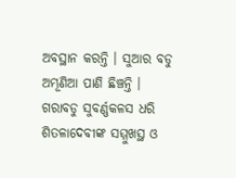ଅବସ୍ଥାନ କରନ୍ତି । ସୁଆର ବଡୁ ଅମ୍ଭୂଣିଆ ପାଣି ଛିଞ୍ଚନ୍ତି । ଗରାବଡୁ ସୁବର୍ଣ୍ଣକଳସ ଧରି ଶିତଳାଦେବୀଙ୍କ ସମ୍ମୁଖସ୍ଥ ଓ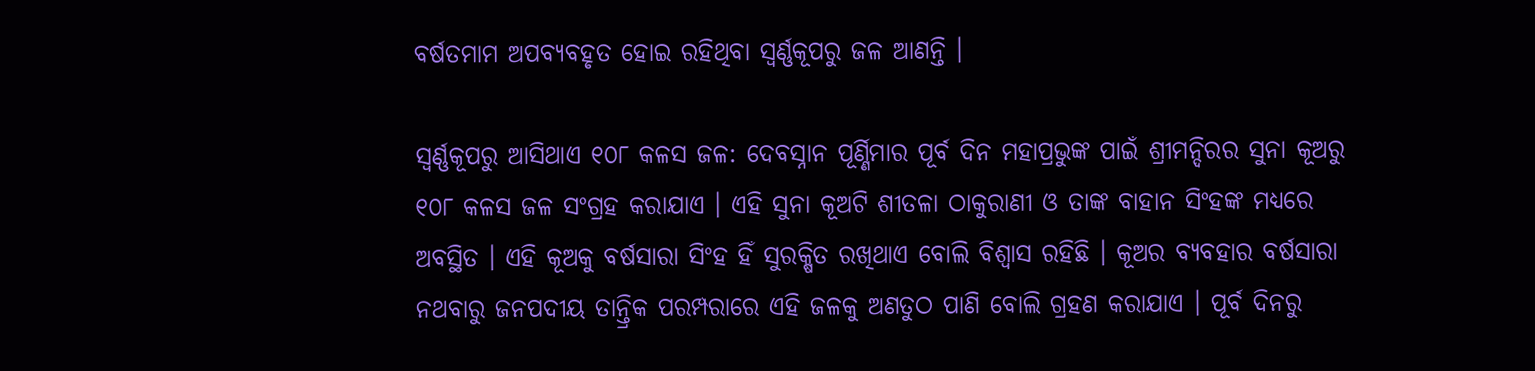ବର୍ଷତମାମ ଅପବ୍ୟବହୃତ ହୋଇ ରହିଥିବା ସ୍ବର୍ଣ୍ଣକୂପରୁ ଜଳ ଆଣନ୍ତି ।

ସ୍ବର୍ଣ୍ଣକୂପରୁ ଆସିଥାଏ ୧୦୮ କଳସ ଜଳ: ଦେବସ୍ନାନ ପୂର୍ଣ୍ଣିମାର ପୂର୍ବ ଦିନ ମହାପ୍ରଭୁଙ୍କ ପାଇଁ ଶ୍ରୀମନ୍ଦିରର ସୁନା କୂଅରୁ ୧୦୮ କଳସ ଜଳ ସଂଗ୍ରହ କରାଯାଏ । ଏହି ସୁନା କୂଅଟି ଶୀତଳା ଠାକୁରାଣୀ ଓ ତାଙ୍କ ବାହାନ ସିଂହଙ୍କ ମଧ୍ୟରେ ଅବସ୍ଥିତ । ଏହି କୂଅକୁ ବର୍ଷସାରା ସିଂହ ହିଁ ସୁରକ୍ଷିତ ରଖିଥାଏ ବୋଲି ବିଶ୍ବାସ ରହିଛି । କୂଅର ବ୍ୟବହାର ବର୍ଷସାରା ନଥବାରୁ ଜନପଦୀୟ ତାନ୍ତ୍ରିକ ପରମ୍ପରାରେ ଏହି ଜଳକୁ ଅଣତୁଠ ପାଣି ବୋଲି ଗ୍ରହଣ କରାଯାଏ । ପୂର୍ବ ଦିନରୁ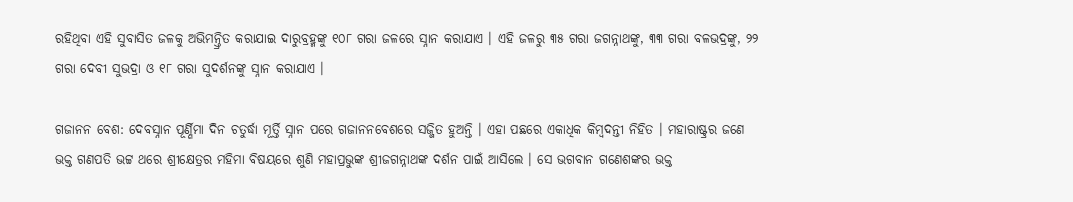ରହିଥିବା ଏହି ସୁବାସିତ ଜଳକୁ ଅଭିମନ୍ତ୍ରିତ କରାଯାଇ ଦାରୁବ୍ରହ୍ମଙ୍କୁ ୧୦୮ ଗରା ଜଳରେ ସ୍ନାନ କରାଯାଏ । ଏହି ଜଳରୁ ୩୫ ଗରା ଜଗନ୍ନାଥଙ୍କୁ, ୩୩ ଗରା ବଳଭଦ୍ରଙ୍କୁ, ୨୨ ଗରା ଦେବୀ ସୁଭଦ୍ରା ଓ ୧୮ ଗରା ସୁଦର୍ଶନଙ୍କୁ ସ୍ନାନ କରାଯାଏ ।

ଗଜାନନ ବେଶ: ଦେବସ୍ନାନ ପୂର୍ଣ୍ଣିମା ଦିନ ଚତୁର୍ଦ୍ଧା ମୂର୍ତ୍ତି ସ୍ନାନ ପରେ ଗଜାନନବେଶରେ ସଜ୍ଜିତ ହୁଅନ୍ତି । ଏହା ପଛରେ ଏକାଧିକ କିମ୍ବଦନ୍ତୀ ନିହିତ । ମହାରାଷ୍ଟ୍ରର ଜଣେ ଭକ୍ତ ଗଣପତି ଭଟ୍ଟ ଥରେ ଶ୍ରୀକ୍ଷେତ୍ରର ମହିମା ବିଷୟରେ ଶୁଣି ମହାପ୍ରଭୁଙ୍କ ଶ୍ରୀଜଗନ୍ନାଥଙ୍କ ଦର୍ଶନ ପାଇଁ ଆସିଲେ । ସେ ଭଗବାନ ଗଣେଶଙ୍କର ଭକ୍ତ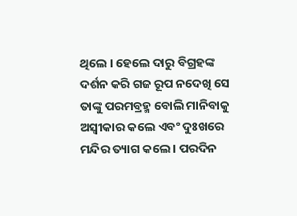ଥିଲେ । ହେଲେ ଦାରୁ ବିଗ୍ରହଙ୍କ ଦର୍ଶନ କରି ଗଜ ରୂପ ନଦେଖି ସେ ତାଙ୍କୁ ପରମବ୍ରହ୍ମ ବୋଲି ମାନିବାକୁ ଅସ୍ବୀକାର କଲେ ଏବଂ ଦୁଃଖରେ ମନ୍ଦିର ତ୍ୟାଗ କଲେ । ପରଦିନ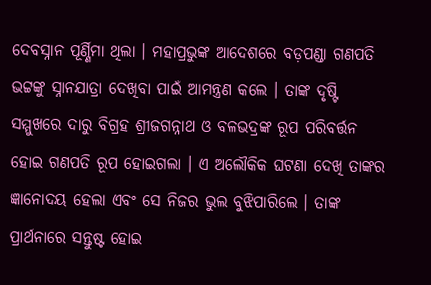ଦେବସ୍ନାନ ପୂର୍ଣ୍ଣିମା ଥିଲା । ମହାପ୍ରଭୁଙ୍କ ଆଦେଶରେ ବଡ଼ପଣ୍ଡା ଗଣପତି ଭଟ୍ଟଙ୍କୁ ସ୍ନାନଯାତ୍ରା ଦେଖିବା ପାଇଁ ଆମନ୍ତ୍ରଣ କଲେ । ତାଙ୍କ ଦୃଷ୍ଟି ସମ୍ମୁଖରେ ଦାରୁ ବିଗ୍ରହ ଶ୍ରୀଜଗନ୍ନାଥ ଓ ବଳଭଦ୍ରଙ୍କ ରୂପ ପରିବର୍ତ୍ତନ ହୋଇ ଗଣପତି ରୂପ ହୋଇଗଲା । ଏ ଅଲୌକିକ ଘଟଣା ଦେଖି ତାଙ୍କର ଜ୍ଞାନୋଦୟ ହେଲା ଏବଂ ସେ ନିଜର ଭୁଲ ବୁଝିପାରିଲେ । ତାଙ୍କ ପ୍ରାର୍ଥନାରେ ସନ୍ତୁଷ୍ଟ ହୋଇ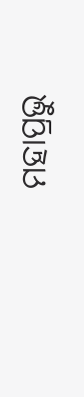ମହାପ୍ରଭୁ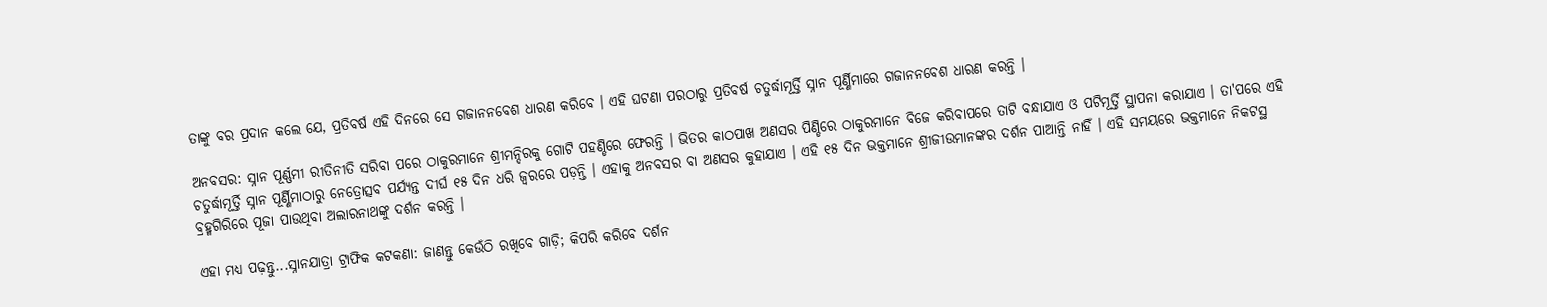ତାଙ୍କୁ ବର ପ୍ରଦାନ କଲେ ଯେ, ପ୍ରତିବର୍ଷ ଏହି ଦିନରେ ସେ ଗଜାନନବେଶ ଧାରଣ କରିବେ । ଏହି ଘଟଣା ପରଠାରୁ ପ୍ରତିବର୍ଷ ଚତୁର୍ଦ୍ଧାମୂର୍ତ୍ତି ସ୍ନାନ ପୂର୍ଣ୍ଣିମାରେ ଗଜାନନବେଶ ଧାରଣ କରନ୍ତି ।

ଅନବସର: ସ୍ନାନ ପୂର୍ଣ୍ଣମୀ ରୀତିନୀତି ସରିବା ପରେ ଠାକୁରମାନେ ଶ୍ରୀମନ୍ଦିରକୁ ଗୋଟି ପହଣ୍ଡିରେ ଫେରନ୍ତି । ଭିତର କାଠପାଖ ଅଣସର ପିଣ୍ଡିରେ ଠାକୁରମାନେ ବିଜେ କରିବାପରେ ତାଟି ବନ୍ଧାଯାଏ ଓ ପଟିମୂର୍ତ୍ତି ସ୍ଥାପନା କରାଯାଏ । ତା'ପରେ ଏହି ଚତୁର୍ଦ୍ଧାମୂର୍ତ୍ତି ସ୍ନାନ ପୂର୍ଣ୍ଣିମାଠାରୁ ନେତ୍ରୋତ୍ସବ ପର୍ଯ୍ୟନ୍ତ ଦୀର୍ଘ ୧୫ ଦିନ ଧରି ଜ୍ବରରେ ପଡ଼ନ୍ତି । ଏହାକୁ ଅନବସର ବା ଅଣସର କୁହାଯାଏ । ଏହି ୧୫ ଦିନ ଭକ୍ତମାନେ ଶ୍ରୀଜୀଉମାନଙ୍କର ଦର୍ଶନ ପାଆନ୍ତି ନାହିଁ । ଏହି ସମୟରେ ଭକ୍ତମାନେ ନିକଟସ୍ଥ ବ୍ରହ୍ମଗିରିରେ ପୂଜା ପାଉଥିବା ଅଲାରନାଥଙ୍କୁ ଦର୍ଶନ କରନ୍ତି ।

ଏହା ମଧ୍ୟ ପଢ଼ନ୍ତୁ...ସ୍ନାନଯାତ୍ରା ଟ୍ରାଫିକ କଟକଣା: ଜାଣନ୍ତୁ କେଉଁଠି ରଖିବେ ଗାଡ଼ି; କିପରି କରିବେ ଦର୍ଶନ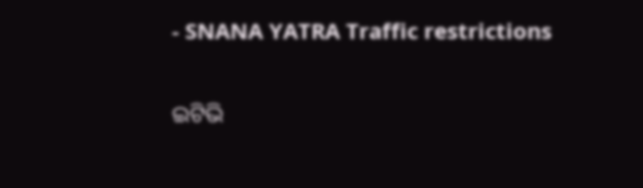- SNANA YATRA Traffic restrictions

ଇଟିଭି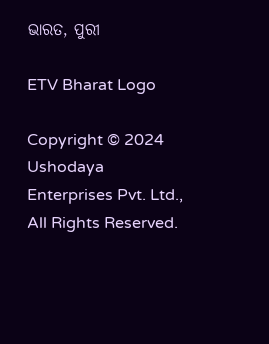ଭାରତ, ପୁରୀ

ETV Bharat Logo

Copyright © 2024 Ushodaya Enterprises Pvt. Ltd., All Rights Reserved.